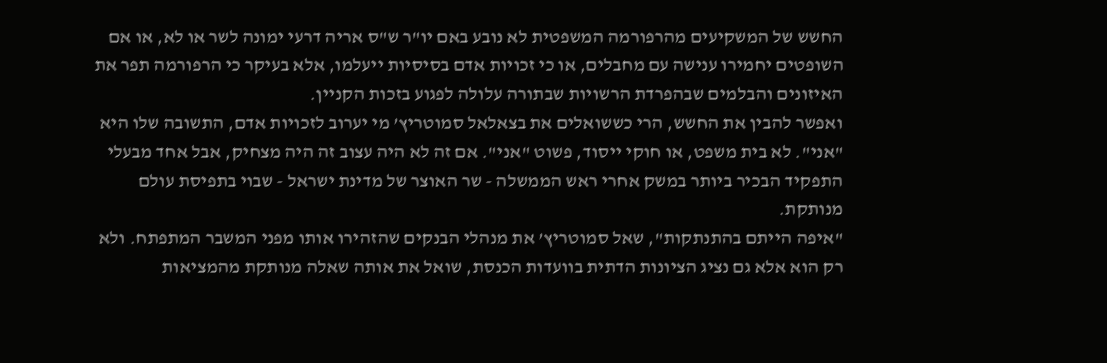החשש של המשקיעים מהרפורמה המשפטית לא נובע באם יו"ר ש"ס אריה דרעי ימונה לשר או לא, או אם השופטים יחמירו ענישה עם מחבלים, או כי זכויות אדם בסיסיות ייעלמו, אלא בעיקר כי הרפורמה תפר את האיזונים והבלמים שבהפרדת הרשויות שבתורה עלולה לפגוע בזכות הקניין.
ואפשר להבין את החשש, הרי כששואלים את בצאלאל סמוטריץ’ מי יערוב לזכויות אדם, התשובה שלו היא "אני". לא בית משפט, או חוקי ייסוד, פשוט "אני". אם זה לא היה עצוב זה היה מצחיק, אבל אחד מבעלי התפקיד הבכיר ביותר במשק אחרי ראש הממשלה - שר האוצר של מדינת ישראל - שבוי בתפיסת עולם מנותקת.
"איפה הייתם בהתנתקות", שאל סמוטריץ’ את מנהלי הבנקים שהזהירו אותו מפני המשבר המתפתח. ולא רק הוא אלא גם נציג הציונות הדתית בוועדות הכנסת, שואל את אותה שאלה מנותקת מהמציאות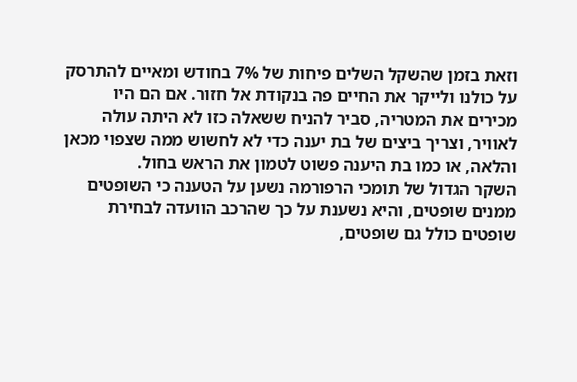וזאת בזמן שהשקל השלים פיחות של 7% בחודש ומאיים להתרסק על כולנו ולייקר את החיים פה בנקודת אל חזור. אם הם היו מכירים את המטריה, סביר להניח ששאלה כזו לא היתה עולה לאוויר, וצריך ביצים של בת יענה כדי לא לחשוש ממה שצפוי מכאן והלאה, או כמו בת היענה פשוט לטמון את הראש בחול.
השקר הגדול של תומכי הרפורמה נשען על הטענה כי השופטים ממנים שופטים, והיא נשענת על כך שהרכב הוועדה לבחירת שופטים כולל גם שופטים,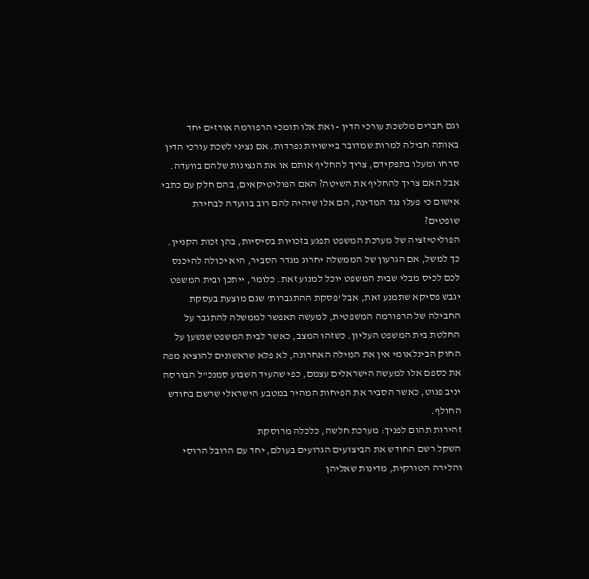וגם חברים מלשכת עורכי הדין - ואת אלו תומכי הרפורמה אורזים יחד באותה חבילה למרות שמדובר ביישויות נפרדות. אם נציגי לשכת עורכי הדין סרחו ומעלו בתפקידם, צריך להחליף אותם או את הנציגות שלהם בוועדה. אבל האם צריך להחליף את השיטה? האם הפוליטיקאים, בהם חלק עם כתבי אישום כי פעלו נגד המדינה, הם אלו שיהיה להם רוב בוועדה לבחירת שופטים?
הפוליטיזציה של מערכת המשפט תפגע בזכויות בסיסיות, בהן זכות הקניין. כך למשל, אם הגרעון של הממשלה יחרוג מגדר הסביר, היא יכולה להיכנס לכם לכיס מבלי שבית המשפט יוכל למנוע זאת. כלומר, ייתכן ובית המשפט יגבש פסיקא שתמנע זאת, אבל ’פסקת ההתגברות’ שגם מוצעת בעסקת החבילה של הרפורמה המשפטית, למעשה תאפשר לממשלה להתגבר על החלטת בית המשפט העליון. כשזהו המצב, כאשר לבית המשפט שנשען על החוק הבינלאומי אין את המילה האחרונה, לא פלא שראשונים להוציא מפה את כספם אלו למעשה הישראלים עצמם, כפי שהעיד השבוע סמנכ"ל הבורסה יניב פגוט, כאשר הסביר את הפיחות המהיר במטבע הישראלי שרשם בחודש החולף.
זהירות תהום לפניך: מערכת חלשה, כלכלה מרוסקת
השקל רשם החודש את הביצועים הגרועים בעולם, יחד עם הרובל הרוסי והלירה הטורקית, מדינות שאליהן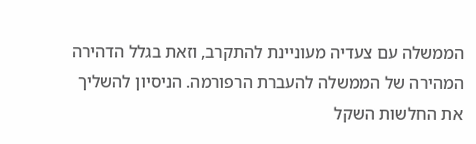הממשלה עם צעדיה מעוניינת להתקרב, וזאת בגלל הדהירה המהירה של הממשלה להעברת הרפורמה. הניסיון להשליך את החלשות השקל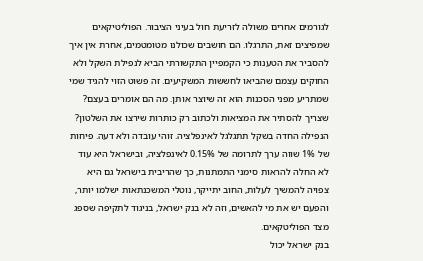לגורמים אחרים משולה לזריעת חול בעיני הציבור. הפוליטיקאים שמפיצים זאת, התרגלו. הם חושבים שכולנו מטומטמים, אחרת אין איך להסביר את הטענות כי הקמפיין התקשורתי הביא לנפילת השקל ולא החוקים עצמם שהביאו לחששות המשקיעים. זה פשוט הזוי להגיד שמי שמתריע מפני הסכנות הוא זה שיוצר אותן. מה הם אומרים בעצם? שצריך להסתיר את המציאות ולכתוב רק כותרות שירצו את השלטון?
הנפילה החדה בשקל תתגלגל לאינפלציה. זוהי עובדה ולא דעה. פיחות של 1% שווה ערך לתרומה של 0.15% לאינפלציה, ובישראל היא עוד לא החלה להראות סימני התמתנות, כך שהריבית בישראל גם היא צפויה להמשיך לעלות, החוב יתייקר, נוטלי המשכנתאות ישלמו יותר, והפעם יש את מי להאשים, וזה לא בנק ישראל, בניגוד לתקיפה שספג מצד הפוליטקאים.
בנק ישראל יכול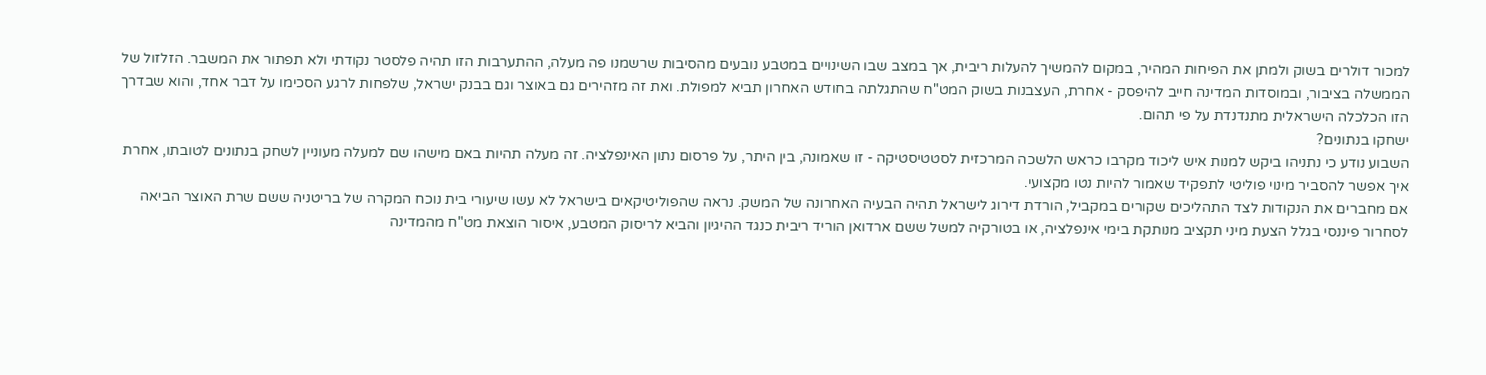למכור דולרים בשוק ולמתן את הפיחות המהיר, במקום להמשיך להעלות ריבית, אך במצב שבו השינויים במטבע נובעים מהסיבות שרשמנו פה מעלה, ההתערבות הזו תהיה פלסטר נקודתי ולא תפתור את המשבר. הזלזול של הממשלה בציבור, ובמוסדות המדינה חייב להיפסק - אחרת, העצבנות בשוק המט"ח שהתגלתה בחודש האחרון תביא למפולת. ואת זה מזהירים גם באוצר וגם בבנק ישראל, שלפחות לרגע הסכימו על דבר אחד, והוא שבדרך הזו הכלכלה הישראלית מתנדנדת על פי תהום.
ישחקו בנתונים?
השבוע נודע כי נתניהו ביקש למנות איש ליכוד מקרבו כראש הלשכה המרכזית לסטטיסטיקה - זו שאמונה, בין היתר, על פרסום נתון האינפלציה. זה מעלה תהיות באם מישהו שם למעלה מעוניין לשחק בנתונים לטובתו, אחרת איך אפשר להסביר מינוי פוליטי לתפקיד שאמור להיות נטו מקצועי.
אם מחברים את הנקודות לצד התהליכים שקורים במקביל, הורדת דירוג לישראל תהיה הבעיה האחרונה של המשק. נראה שהפוליטיקאים בישראל לא עשו שיעורי בית נוכח המקרה של בריטניה ששם שרת האוצר הביאה לסחרור פיננסי בגלל הצעת מיני תקציב מנותקת בימי אינפלציה, או בטורקיה למשל ששם ארדואן הוריד ריבית כנגד ההיגיון והביא לריסוק המטבע, איסור הוצאת מט"ח מהמדינה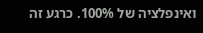ואינפלציה של 100%. כרגע זה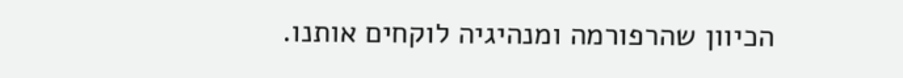הכיוון שהרפורמה ומנהיגיה לוקחים אותנו.